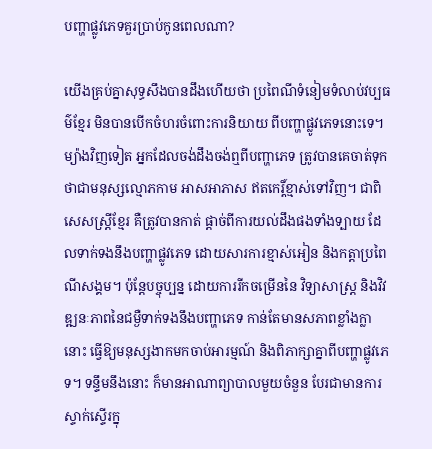បញ្ហាផ្លូវភេទគួរប្រាប់កូនពេលណា?

យើងគ្រប់គ្នាសុទ្ធសឹងបានដឹងហើយថា ប្រពៃណីទំនៀមទំលាប់វប្បធម៌ខ្មែរ មិនបានបើកចំហរចំពោះការនិយាយ ពីបញ្ហាផ្លូវភេទនោះទេ។ ម្យ៉ាងវិញទៀត អ្នកដែលចង់ដឹងចង់ឮពីបញ្ហាភេទ ត្រូវបានគេចាត់ទុកថាជាមនុស្សល្មោភកាម អាសអាភាស ឥតកេរ្ដិ៍ខ្មាស់ទៅវិញ។ ជាពិសេសស្ដ្រីខ្មែរ គឺត្រូវបានកាត់ ផ្ដាច់ពីការយល់ដឹងផងទាំងទ្បាយ ដែលទាក់ទងនឹងបញ្ហាផ្លូវភេទ ដោយសារការខ្មាស់អៀន និងកត្ដាប្រពៃណីសង្គម។ ប៉ុន្ដែបច្ចុប្បន្ន ដោយការរីកចម្រើននៃ វិទ្យាសាស្ដ្រ និងវិវឌ្ឍនៈភាពនៃជម្ងឺទាក់ទងនឹងបញ្ហាភេទ កាន់តែមានសភាពខ្លាំងក្លានោះ ធ្វើឱ្យមនុស្សងាកមកចាប់អារម្មណ៍ និងពិភាក្សាគ្នាពីបញ្ហាផ្លូវភេទ។ ទន្ទឹមនឹងនោះ ក៏មានអាណាព្យាបាលមួយចំនួន បែរជាមានការស្ទាក់ស្ទើរក្នុ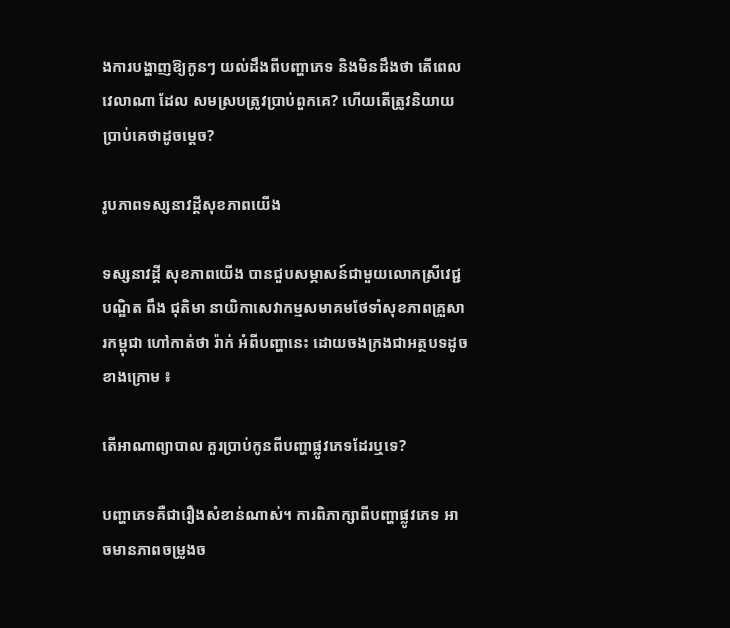ងការបង្ហាញឱ្យកូនៗ យល់ដឹងពីបញ្ហាភេទ និងមិនដឹងថា តើពេលវេលាណា ដែល សមស្របត្រូវប្រាប់ពួកគេ? ហើយតើត្រូវនិយាយប្រាប់គេថាដូចម្ដេច?

រូបភាពទស្សនាវដ្តីសុខភាពយើង

ទស្សនាវដ្ដី សុខភាពយើង បានជួបសម្ភាសន៍ជាមួយលោកស្រីវេជ្ជបណ្ឌិត ពឹង ជុតិមា នាយិកាសេវាកម្មសមាគមថែទាំសុខភាពគ្រួសារកម្ពុជា ហៅកាត់ថា រ៉ាក់ អំពីបញ្ហានេះ ដោយចងក្រងជាអត្ថបទដូចខាងក្រោម ៖

តើអាណាព្យាបាល គួរប្រាប់កូនពីបញ្ហាផ្លូវភេទដែរឬទេ?

បញ្ហាភេទគឺជារឿងសំខាន់ណាស់។ ការពិភាក្សាពីបញ្ហាផ្លូវភេទ អាចមានភាពចម្រូងច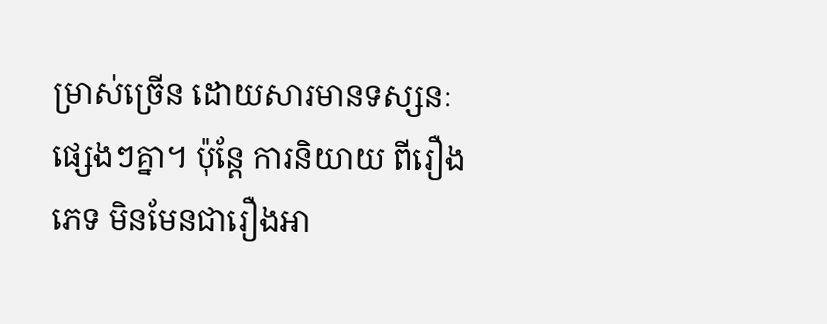ម្រាស់ច្រើន ដោយសារមានទស្សនៈផ្សេងៗគ្នា។ ប៉ុន្ដែ ការនិយាយ ពីរឿងភេទ មិនមែនជារឿងអា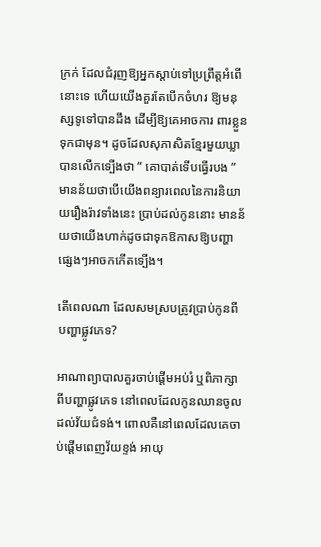ក្រក់ ដែលជំរុញឱ្យអ្នកស្ដាប់ទៅប្រព្រឹត្ដអំពើនោះទេ ហើយយើងគួរតែបើកចំហរ ឱ្យមនុស្សទូទៅបានដឹង ដើម្បីឱ្យគេអាចការ ពារខ្លួនទុកជាមុន។ ដូចដែលសុភាសិតខ្មែរមួយឃ្លាបានលើកទ្បើងថា “ គោបាត់ទើបធ្វើរបង ” មានន័យថាបើយើងពន្យារពេលនៃការនិយាយរឿងរ៉ាវទាំងនេះ ប្រាប់ដល់កូននោះ មានន័យថាយើងហាក់ដូចជាទុកឱកាសឱ្យបញ្ហាផ្សេងៗអាចកកើតទ្បើង។

តើពេលណា ដែលសមស្របត្រូវប្រាប់កូនពីបញ្ហាផ្លូវភេទ?

អាណាព្យាបាលគួរចាប់ផ្ដើមអប់រំ ឬពិភាក្សាពីបញ្ហាផ្លូវភេទ នៅពេលដែលកូនឈានចូលដល់វ័យជំទង់។ ពោលគឺនៅពេលដែលគេចាប់ផ្ដើមពេញវ័យខ្ទង់ អាយុ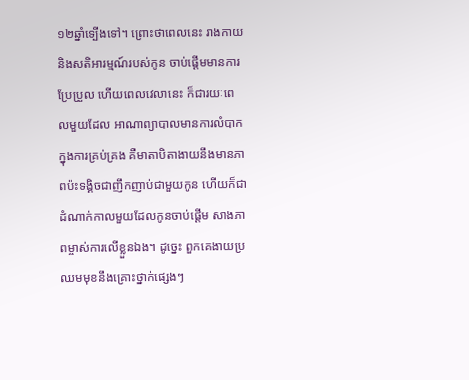១២ឆ្នាំទ្បើងទៅ។ ព្រោះថាពេលនេះ រាងកាយ និងសតិអារម្មណ៍របស់កូន ចាប់ផ្ដើមមានការប្រែប្រួល ហើយពេលវេលានេះ ក៏ជារយៈពេលមួយដែល អាណាព្យាបាលមានការលំបាកក្នុងការគ្រប់គ្រង គឺមាតាបិតាងាយនឹងមានភាពប៉ះទង្គិចជាញឹកញាប់ជាមួយកូន ហើយក៏ជាដំណាក់កាលមួយដែលកូនចាប់ផ្ដើម សាងភាពម្ចាស់ការលើខ្លួនឯង។ ដូច្នេះ ពួកគេងាយប្រឈមមុខនឹងគ្រោះថ្នាក់ផ្សេងៗ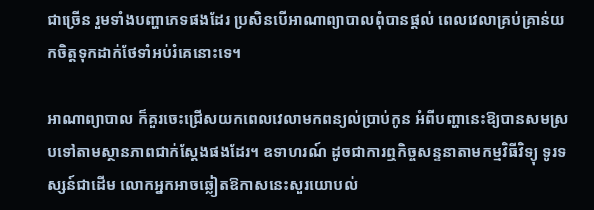ជាច្រើន រួមទាំងបញ្ហាភេទផងដែរ ប្រសិនបើអាណាព្យាបាលពុំបានផ្ដល់ ពេលវេលាគ្រប់គ្រាន់យកចិត្ដទុកដាក់ថែទាំអប់រំគេនោះទេ។

អាណាព្យាបាល ក៏គួរចេះជ្រើសយកពេលវេលាមកពន្យល់ប្រាប់កូន អំពីបញ្ហានេះឱ្យបានសមស្របទៅតាមស្ថានភាពជាក់ស្ដែងផងដែរ។ ឧទាហរណ៍ ដូចជាការឮកិច្ចសន្ទនាតាមកម្មវិធីវិទ្យុ ទូរទស្សន៍ជាដើម លោកអ្នកអាចឆ្លៀតឱកាសនេះសួរយោបល់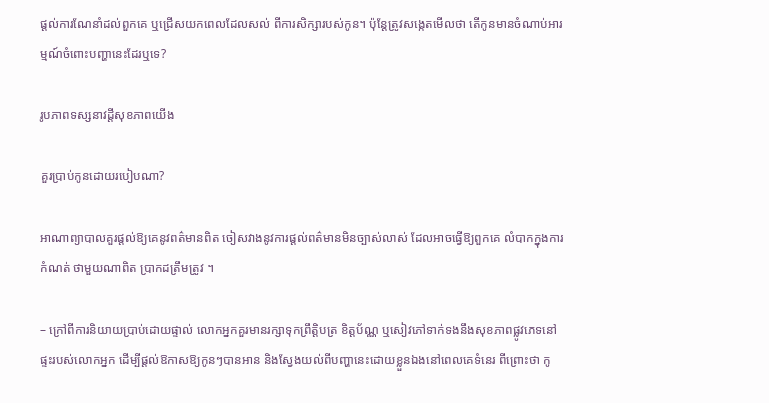ផ្ដល់ការណែនាំដល់ពួកគេ ឬជ្រើសយកពេលដែលសល់ ពីការសិក្សារបស់កូន។ ប៉ុន្ដែត្រូវសង្កេតមើលថា តើកូនមានចំណាប់អារម្មណ៍ចំពោះបញ្ហានេះដែរឬទេ?

រូបភាពទស្សនាវដ្តីសុខភាពយើង

គួរប្រាប់កូនដោយរបៀបណា?

អាណាព្យាបាលគួរផ្ដល់ឱ្យគេនូវពត៌មានពិត ចៀសវាងនូវការផ្ដល់ពត៌មានមិនច្បាស់លាស់ ដែលអាចធ្វើឱ្យពួកគេ លំបាកក្នុងការកំណត់ ថាមួយណាពិត ប្រាកដត្រឹមត្រូវ ។

– ក្រៅពីការនិយាយប្រាប់ដោយផ្ទាល់ លោកអ្នកគួរមានរក្សាទុកព្រឹត្ដិបត្រ ខិត្ដប័ណ្ណ ឬសៀវភៅទាក់ទងនឹងសុខភាពផ្លូវភេទនៅផ្ទះរបស់លោកអ្នក ដើម្បីផ្ដល់ឱកាសឱ្យកូនៗបានអាន និងស្វែងយល់ពីបញ្ហានេះដោយខ្លួនឯងនៅពេលគេទំនេរ ពីព្រោះថា កូ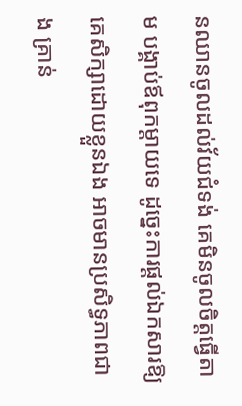នឈានចូលដល់វ័យជំទង់ គេមិនចូលចិត្ដធ្វើតាម បង្គាប់ឪពុកម្ដាយទេ ដូច្នេះការផ្ដល់ឯកសារឱ្យគេសិក្សាដោយខ្លួនឯង អាចមានប្រសិទ្ធភាពជាង គ្រាន់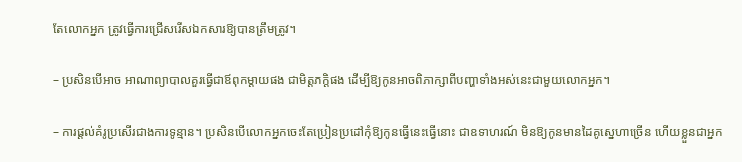តែលោកអ្នក ត្រូវធ្វើការជ្រើសរើសឯកសារឱ្យបានត្រឹមត្រូវ។

– ប្រសិនបើអាច អាណាព្យាបាលគួរធ្វើជាឪពុកម្ដាយផង ជាមិត្ដភក្ដិផង ដើម្បីឱ្យកូនអាចពិភាក្សាពីបញ្ហាទាំងអស់នេះជាមួយលោកអ្នក។

– ការផ្ដល់គំរូប្រសើរជាងការទូន្មាន។ ប្រសិនបើលោកអ្នកចេះតែប្រៀនប្រដៅកុំឱ្យកូនធ្វើនេះធ្វើនោះ ជាឧទាហរណ៍ មិនឱ្យកូនមានដៃគូស្នេហាច្រើន ហើយខ្លួនជាអ្នក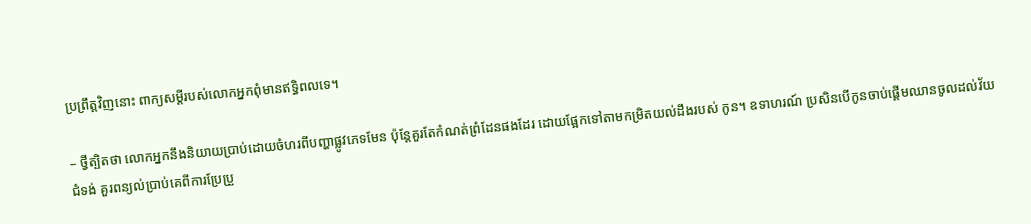ប្រព្រឹត្ដវិញនោះ ពាក្យសម្ដីរបស់លោកអ្នកពុំមានឥទ្ធិពលទេ។

– ថ្វីត្បិតថា លោកអ្នកនឹងនិយាយប្រាប់ដោយចំហរពីបញ្ហាផ្លូវភេទមែន ប៉ុន្ដែគួរតែកំណត់ព្រំដែនផងដែរ ដោយផ្អែកទៅតាមកម្រិតយល់ដឹងរបស់ កូន។ ឧទាហរណ៍ ប្រសិនបើកូនចាប់ផ្ដើមឈានចូលដល់វ័យជំទង់ គួរពន្យល់ប្រាប់គេពីការប្រែប្រួ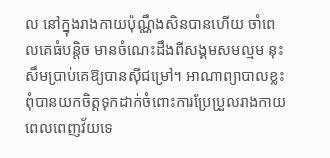ល នៅក្នុងរាងកាយប៉ុណ្ណឹងសិនបានហើយ ចាំពេលគេធំបន្ដិច មានចំណេះដឹងពីសង្គមសមល្មម នុះសឹមប្រាប់គេឱ្យបានស៊ីជម្រៅ។ អាណាព្យាបាលខ្លះ ពុំបានយកចិត្ដទុកដាក់ចំពោះការប្រែប្រួលរាងកាយពេលពេញវ័យទេ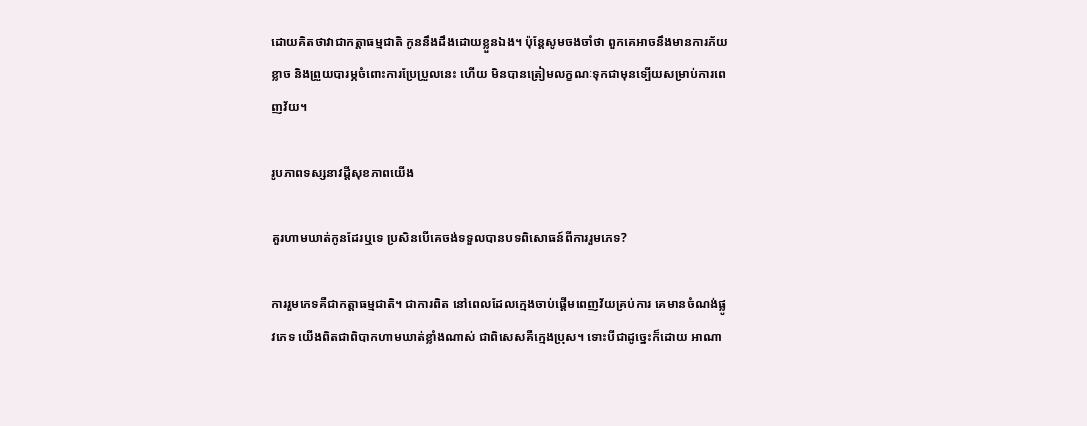ដោយគិតថាវាជាកត្ដាធម្មជាតិ កូននឹងដឹងដោយខ្លួនឯង។ ប៉ុន្ដែសូមចងចាំថា ពួកគេអាចនឹងមានការភ័យខ្លាច និងព្រួយបារម្ភចំពោះការប្រែប្រួលនេះ ហើយ មិនបានត្រៀមលក្ខណៈទុកជាមុនទ្បើយសម្រាប់ការពេញវ័យ។

រូបភាពទស្សនាវដ្តីសុខភាពយើង

គួរហាមឃាត់កូនដែរឬទេ ប្រសិនបើគេចង់ទទួលបានបទពិសោធន៍ពីការរួមភេទ?

ការរួមភេទគឺជាកត្ដាធម្មជាតិ។ ជាការពិត នៅពេលដែលក្មេងចាប់ផ្ដើមពេញវ័យគ្រប់ការ គេមានចំណង់ផ្លូវភេទ យើងពិតជាពិបាកហាមឃាត់ខ្លាំងណាស់ ជាពិសេសគឺក្មេងប្រុស។ ទោះបីជាដូច្នេះក៏ដោយ អាណា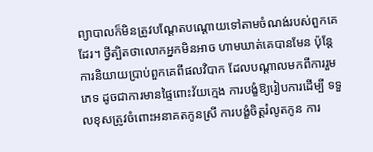ព្យាបាលក៏មិនត្រូវបណ្ដែតបណ្ដោយទៅតាមចំណង់របស់ពួកគេដែរ។ ថ្វីត្បិតថាលោកអ្នកមិនអាច ហាមឃាត់គេបានមែន ប៉ុន្ដែការនិយាយប្រាប់ពួកគេពីផលវិបាក ដែលបណ្ដាលមកពីការរួមភេទ ដូចជាការមានផ្ទៃពោះវ័យក្មេង ការបង្ខំឱ្យរៀបការដើម្បី ទទួលខុសត្រូវចំពោះអនាគតកូនស្រី ការបង្ខំចិត្ដរំលូតកូន ការ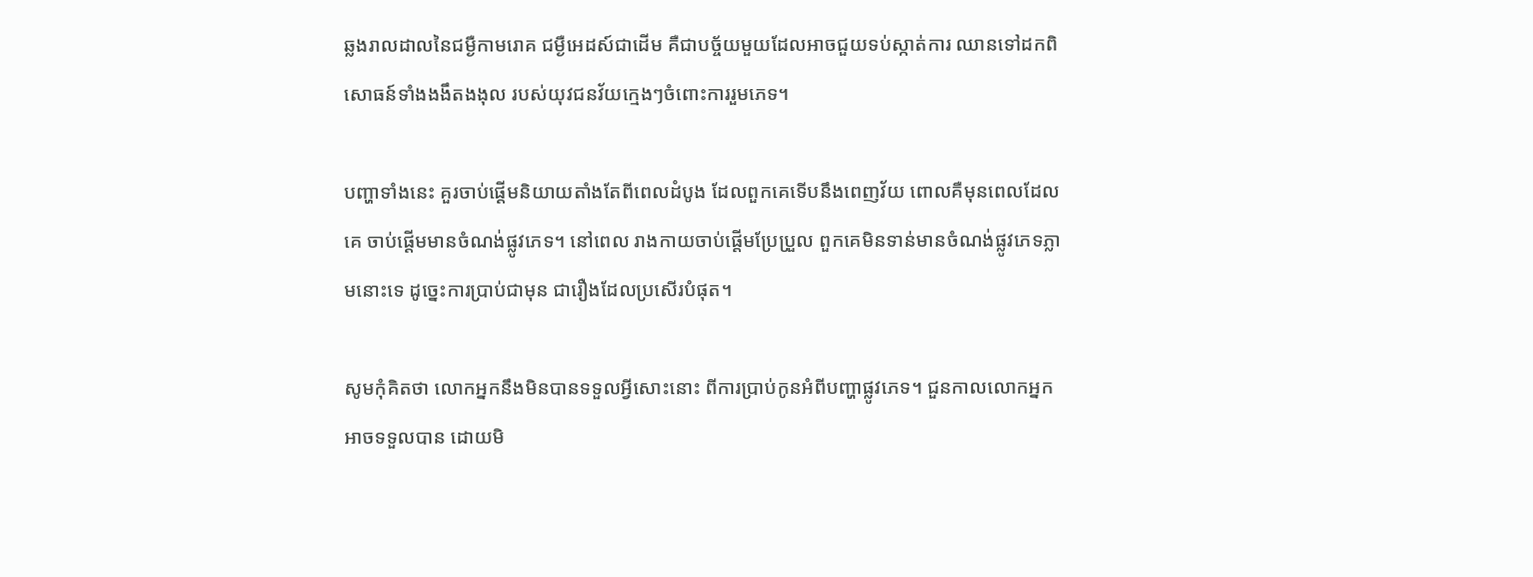ឆ្លងរាលដាលនៃជម្ងឺកាមរោគ ជម្ងឺអេដស៍ជាដើម គឺជាបច្ច័យមួយដែលអាចជួយទប់ស្កាត់ការ ឈានទៅដកពិសោធន៍ទាំងងងឹតងងុល របស់យុវជនវ័យក្មេងៗចំពោះការរួមភេទ។

បញ្ហាទាំងនេះ គួរចាប់ផ្ដើមនិយាយតាំងតែពីពេលដំបូង ដែលពួកគេទើបនឹងពេញវ័យ ពោលគឺមុនពេលដែលគេ ចាប់ផ្ដើមមានចំណង់ផ្លូវភេទ។ នៅពេល រាងកាយចាប់ផ្ដើមប្រែប្រួល ពួកគេមិនទាន់មានចំណង់ផ្លូវភេទភ្លាមនោះទេ ដូច្នេះការប្រាប់ជាមុន ជារឿងដែលប្រសើរបំផុត។

សូមកុំគិតថា លោកអ្នកនឹងមិនបានទទួលអ្វីសោះនោះ ពីការប្រាប់កូនអំពីបញ្ហាផ្លូវភេទ។ ជួនកាលលោកអ្នកអាចទទួលបាន ដោយមិ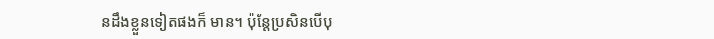នដឹងខ្លួនទៀតផងក៏ មាន។ ប៉ុន្ដែប្រសិនបើបុ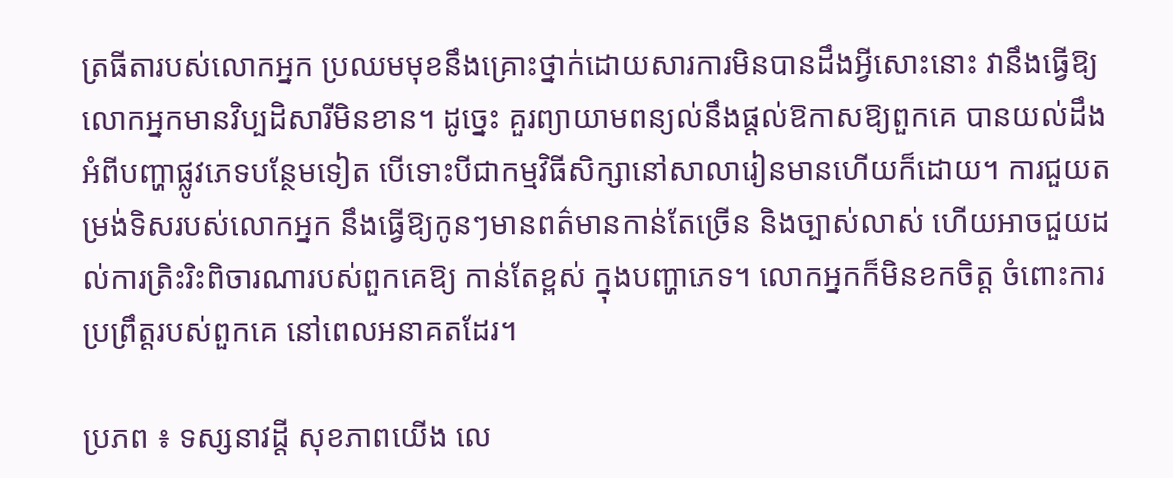ត្រធីតារបស់លោកអ្នក ប្រឈមមុខនឹងគ្រោះថ្នាក់ដោយសារការមិនបានដឹងអ្វីសោះនោះ វានឹងធ្វើឱ្យលោកអ្នកមានវិប្បដិសារីមិនខាន។ ដូច្នេះ គួរព្យាយាមពន្យល់នឹងផ្ដល់ឱកាសឱ្យពួកគេ បានយល់ដឹងអំពីបញ្ហាផ្លូវភេទបន្ថែមទៀត បើទោះបីជាកម្មវិធីសិក្សានៅសាលារៀនមានហើយក៏ដោយ។ ការជួយតម្រង់ទិសរបស់លោកអ្នក នឹងធ្វើឱ្យកូនៗមានពត៌មានកាន់តែច្រើន និងច្បាស់លាស់ ហើយអាចជួយដល់ការត្រិះរិះពិចារណារបស់ពួកគេឱ្យ កាន់តែខ្ពស់ ក្នុងបញ្ហាភេទ។ លោកអ្នកក៏មិនខកចិត្ដ ចំពោះការប្រព្រឹត្ដរបស់ពួកគេ នៅពេលអនាគតដែរ។

ប្រភព ៖ ទស្សនាវដ្តី សុខភាពយើង លេ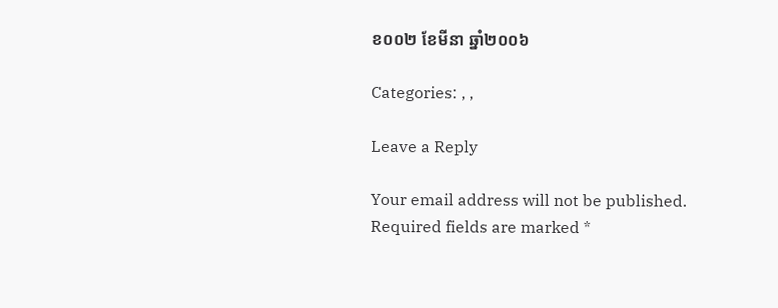ខ០០២ ខែមីនា ឆ្នាំ២០០៦

Categories: , ,

Leave a Reply

Your email address will not be published. Required fields are marked *